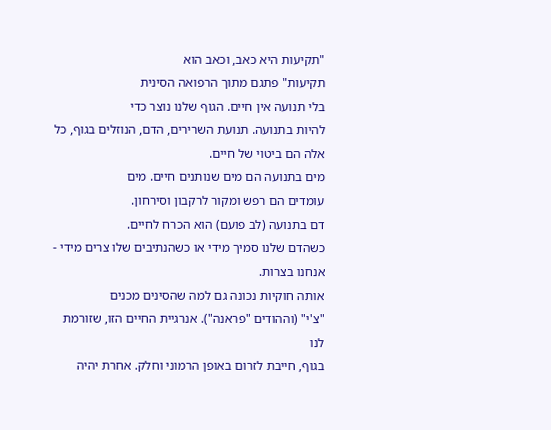"תקיעות היא כאב, וכאב הוא
תקיעות" פתגם מתוך הרפואה הסינית
בלי תנועה אין חיים. הגוף שלנו נוצר כדי
להיות בתנועה. תנועת השרירים, הדם, הנוזלים בגוף, כל אלה הם ביטוי של חיים.
מים בתנועה הם מים שנותנים חיים. מים
עומדים הם רפש ומקור לרקבון וסירחון.
דם בתנועה (לב פועם) הוא הכרח לחיים.
כשהדם שלנו סמיך מידי או כשהנתיבים שלו צרים מידי - אנחנו בצרות.
אותה חוקיות נכונה גם למה שהסינים מכנים
"צ'י" (וההודים "פראנה"). אנרגיית החיים הזו, שזורמת לנו
בגוף, חייבת לזרום באופן הרמוני וחלק. אחרת יהיה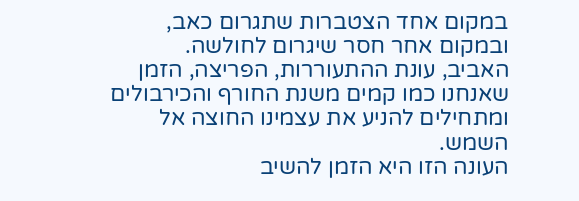במקום אחד הצטברות שתגרום כאב,
ובמקום אחר חסר שיגרום לחולשה.
האביב, עונת ההתעוררות, הפריצה, הזמן
שאנחנו כמו קמים משנת החורף והכירבולים ומתחילים להניע את עצמינו החוצה אל השמש.
העונה הזו היא הזמן להשיב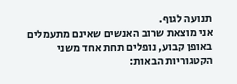תנועה לגוף.
אני מוצאת שרוב האנשים שאינם מתעמלים
באופן קבוע, נופלים תחת אחד משני הקטגוריות הבאות: